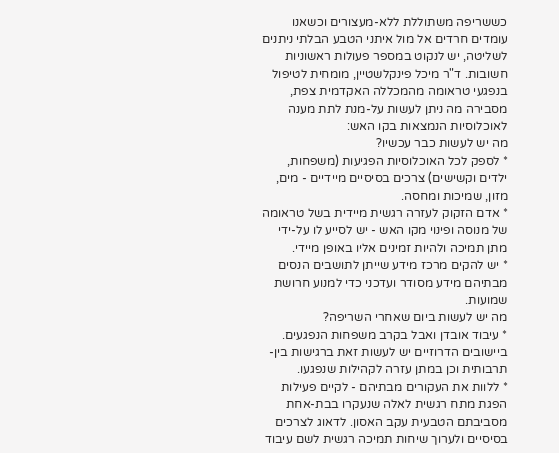כששריפה משתוללת ללא-מעצורים וכשאנו עומדים חרדים אל מול איתני הטבע הבלתי ניתנים לשליטה, יש לנקוט במספר פעולות ראשוניות חשובות. ד"ר מיכל פינקלשטיין, מומחית לטיפול בנפגעי טראומה מהמכללה האקדמית צפת, מסבירה מה ניתן לעשות על-מנת לתת מענה לאוכלוסיות הנמצאות בקו האש:
מה יש לעשות כבר עכשיו?
* לספק לכל האוכלוסיות הפגיעות (משפחות, ילדים וקשישים) צרכים בסיסיים מיידיים - מים, מזון, שמיכות ומחסה.
* אדם הזקוק לעזרה רגשית מיידית בשל טראומה של מנוסה ופינוי מקו האש - יש לסייע לו על-ידי מתן תמיכה ולהיות זמינים אליו באופן מיידי.
* יש להקים מרכז מידע שייתן לתושבים הנסים מבתיהם מידע מסודר ועדכני כדי למנוע חרושת שמועות.
מה יש לעשות ביום שאחרי השריפה?
* עיבוד אובדן ואבל בקרב משפחות הנפגעים. ביישובים הדרוזיים יש לעשות זאת ברגישות בין-תרבותית וכן במתן עזרה לקהילות שנפגעו.
* ללוות את העקורים מבתיהם - לקיים פעילות הפגת מתח רגשית לאלה שנעקרו בבת-אחת מסביבתם הטבעית עקב האסון. לדאוג לצרכים בסיסיים ולערוך שיחות תמיכה רגשית לשם עיבוד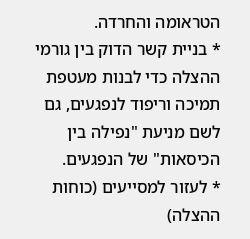הטראומה והחרדה.
* בניית קשר הדוק בין גורמי ההצלה כדי לבנות מעטפת תמיכה וריפוד לנפגעים, גם לשם מניעת "נפילה בין הכיסאות" של הנפגעים.
* לעזור למסייעים (כוחות ההצלה)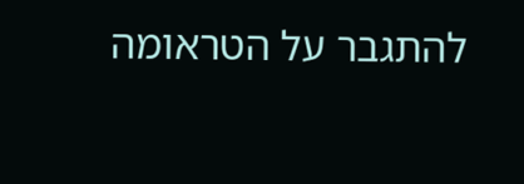להתגבר על הטראומה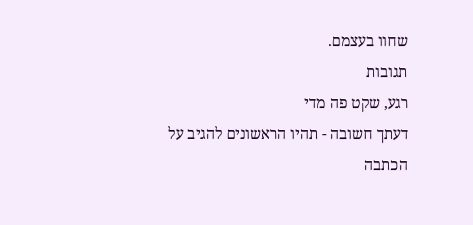שחוו בעצמם.
תגובות
רגע, שקט פה מדי
דעתך חשובה - תהיו הראשונים להגיב על הכתבה